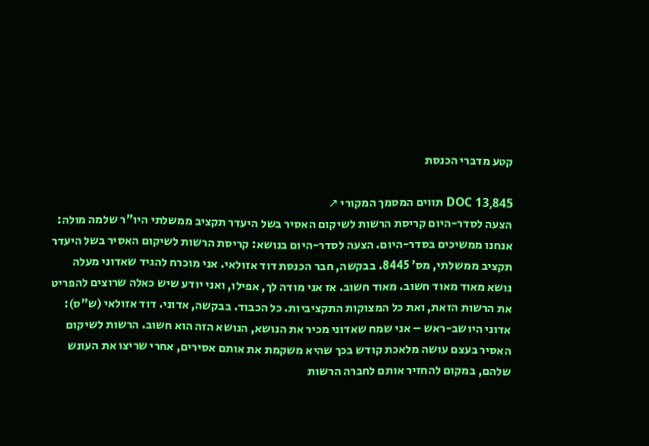קטע מדברי הכנסת

DOC 13,845 תווים המסמך המקורי ↗
הצעה לסדר-היום קריסת הרשות לשיקום האסיר בשל היעדר תקציב ממשלתי היו"ר שלמה מולה: אנחנו ממשיכים בסדר-היום. הצעה לסדר-היום בנושא: קריסת הרשות לשיקום האסיר בשל היעדר תקציב ממשלתי, מס' 8445. בבקשה, חבר הכנסת דוד אזולאי. אני מוכרח להגיד שאדוני מעלה נושא מאוד מאוד חשוב. מאוד חשוב. אז אני מודה לך, אפילו, ואני יודע שיש כאלה שרוצים להפריט את הרשות הזאת, ואת כל המצוקות התקציביות. כל הכבוד. בבקשה, אדוני. דוד אזולאי (ש"ס): אדוני היושב-ראש – אני שמח שאדוני מכיר את הנושא, הנושא הזה הוא חשוב. הרשות לשיקום האסיר בעצם עושה מלאכת קודש בכך שהיא משקמת את אותם אסירים, אחרי שריצו את העונש שלהם, במקום להחזיר אותם לחברה הרשות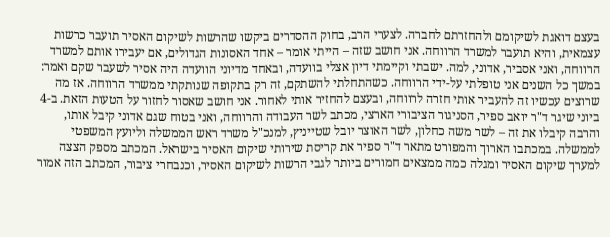בעצם דואגת לשיקומם ולהחזרתם לחברה. לצערי הרב, בחוק ההסדרים ביקשו שהרשות לשיקום האסיר תועבר כרשות עצמאית, והיא תועבר למשרד הרווחה. אני חושב שזה – הייתי אומר – אחד האסונות הגדולים, אם יעבירו אותם למשרד הרווחה, ואני אסביר, אדוני, למה. ישבתי וקיימתי דיון אצלי בוועדה, ובאחד מדיוני הוועדה היה אסיר לשעבר שקם ואמר: במשך כל השנים אני טופלתי על-ידי הרווחה. כשהתחלתי להשתקם, זה רק בתקופה שנותקתי ממשרד הרווחה. אז מה שרוצים עכשיו זה להעביר אותי חזרה לרווחה, ובעצם להחזיר אותי לאחור. אני חושב שאסור לחזור על הטעות הזאת. ב-4 ביוני שיגר ד"ר יואב ספיר, הסניגור הציבורי הארצי, מכתב לשר העבודה והרווחה, ואני בטוח שגם אדוני קיבל אותו, והרבה קיבלו את זה – לשר משה כחלון, לשר האוצר יובל שטייניץ, למנכ"ל משרד ראש הממשלה וליועץ המשפטי לממשלה. במכתבו הארוך והמפורט מתאר ד"ר ספיר את קריסת שירותי שיקום האסיר בישראל. המכתב מספק הצצה למערך שיקום האסיר ומגלה כמה ממצאים חמורים ביותר לגבי הרשות לשיקום האסיר, וכנבחרי ציבור, המכתב הזה אמור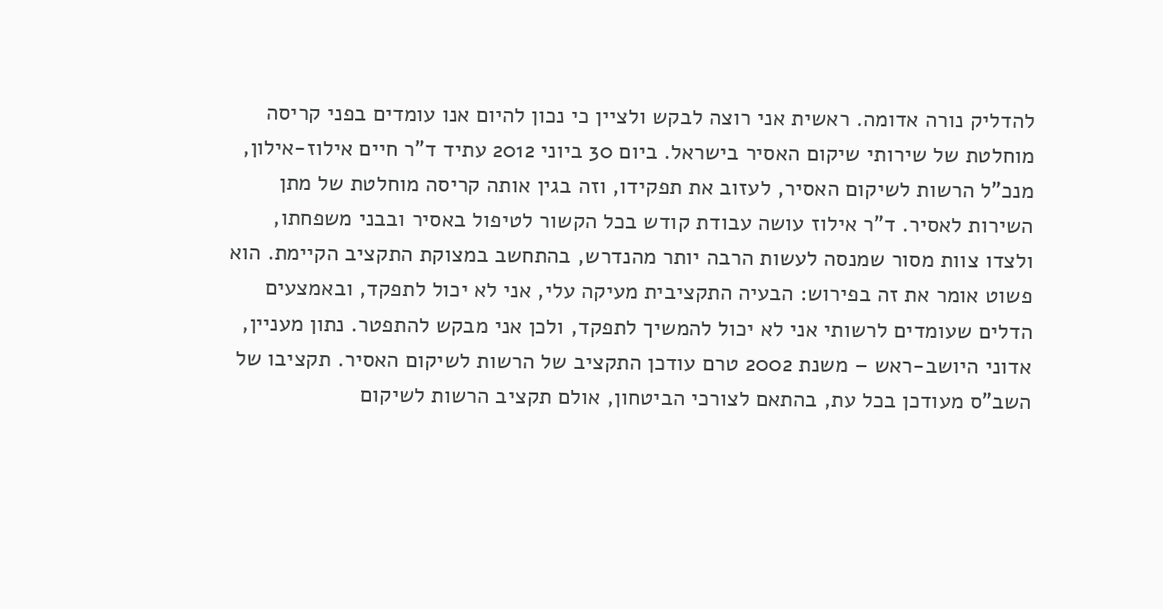להדליק נורה אדומה. ראשית אני רוצה לבקש ולציין כי נכון להיום אנו עומדים בפני קריסה מוחלטת של שירותי שיקום האסיר בישראל. ביום 30 ביוני 2012 עתיד ד"ר חיים אילוז-אילון, מנכ"ל הרשות לשיקום האסיר, לעזוב את תפקידו, וזה בגין אותה קריסה מוחלטת של מתן השירות לאסיר. ד"ר אילוז עושה עבודת קודש בכל הקשור לטיפול באסיר ובבני משפחתו, ולצדו צוות מסור שמנסה לעשות הרבה יותר מהנדרש, בהתחשב במצוקת התקציב הקיימת. הוא פשוט אומר את זה בפירוש: הבעיה התקציבית מעיקה עלי, אני לא יכול לתפקד, ובאמצעים הדלים שעומדים לרשותי אני לא יכול להמשיך לתפקד, ולכן אני מבקש להתפטר. נתון מעניין, אדוני היושב-ראש – משנת 2002 טרם עודכן התקציב של הרשות לשיקום האסיר. תקציבו של השב"ס מעודכן בכל עת, בהתאם לצורכי הביטחון, אולם תקציב הרשות לשיקום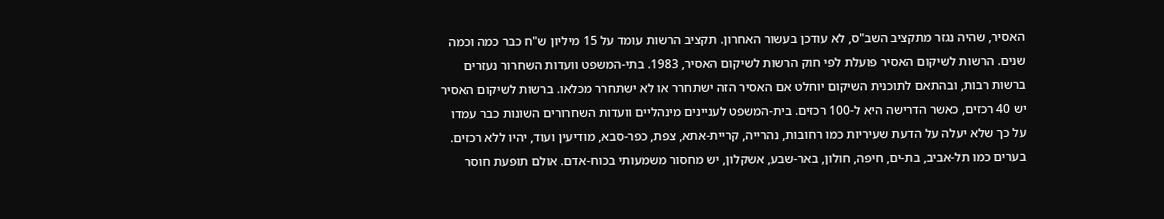האסיר, שהיה נגזר מתקציב השב"ס, לא עודכן בעשור האחרון. תקציב הרשות עומד על 15 מיליון ש"ח כבר כמה וכמה שנים. הרשות לשיקום האסיר פועלת לפי חוק הרשות לשיקום האסיר, 1983. בתי-המשפט וועדות השחרור נעזרים ברשות רבות, ובהתאם לתוכנית השיקום יוחלט אם האסיר הזה ישתחרר או לא ישתחרר מכלאו. ברשות לשיקום האסיר יש 40 רכזים, כאשר הדרישה היא ל-100 רכזים. בית-המשפט לעניינים מינהליים וועדות השחרורים השונות כבר עמדו על כך שלא יעלה על הדעת שעיריות כמו רחובות, נהרייה, קריית-אתא, צפת, כפר-סבא, מודיעין ועוד, יהיו ללא רכזים. בערים כמו תל-אביב, בת-ים, חיפה, חולון, באר-שבע, אשקלון, יש מחסור משמעותי בכוח-אדם. אולם תופעת חוסר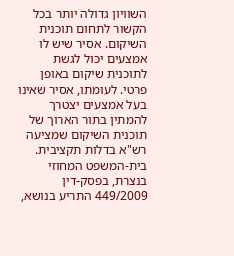השוויון גדולה יותר בכל הקשור לתחום תוכנית השיקום. אסיר שיש לו אמצעים יכול לגשת לתוכנית שיקום באופן פרטי. לעומתו, אסיר שאינו בעל אמצעים יצטרך להמתין בתור הארוך של תוכנית השיקום שמציעה רש"א בדלות תקציבית. בית-המשפט המחוזי בנצרת, בפסק-דין 449/2009 התריע בנושא,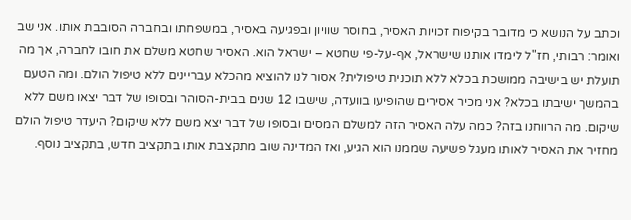וכתב על הנושא כי מדובר בקיפוח זכויות האסיר, בחוסר שוויון ובפגיעה באסיר, במשפחתו ובחברה הסובבת אותו. אני שב ואומר: רבותי, חז"ל לימדו אותנו שישראל, אף-על-פי שחטא – ישראל הוא. האסיר שחטא משלם את חובו לחברה, אך מה תועלת יש בישיבה ממושכת בכלא ללא תוכנית טיפולית? אסור לנו להוציא מהכלא עבריינים ללא טיפול הולם. ומה הטעם בהמשך ישיבתו בכלא? אני מכיר אסירים שהופיעו בוועדה, שישבו 12 שנים בבית-הסוהר ובסופו של דבר יצאו משם ללא שיקום. מה הרווחנו בזה? כמה עלה האסיר הזה למשלם המסים ובסופו של דבר יצא משם ללא שיקום? היעדר טיפול הולם מחזיר את האסיר לאותו מעגל פשיעה שממנו הוא הגיע, ואז המדינה שוב מתקצבת אותו בתקציב חדש, בתקציב נוסף.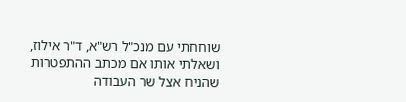שוחחתי עם מנכ"ל רש"א, ד"ר אילוז, ושאלתי אותו אם מכתב ההתפטרות שהניח אצל שר העבודה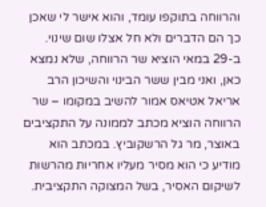והרווחה בתוקפו עומד, והוא אישר לי שאכן כך הם הדברים ולא חל אצלו שום שינוי. ב-29 במאי הוציא שר הרווחה, שלא נמצא כאן, ואני מבין ששר הבינוי והשיכון הרב אריאל אטיאס אמור להשיב במקומו – שר הרווחה הוציא מכתב לממונה על התקציבים באוצר, מר גל הרשקוביץ. במכתב הוא מודיע כי הוא מסיר מעליו אחריות מהרשות לשיקום האסיר, בשל המצוקה התקציבית.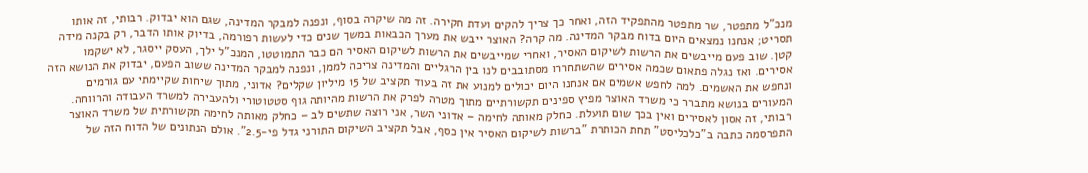מנכ"ל מתפטר, שר מתפטר מהתפקיד הזה, ואחר כך צריך להקים ועדת חקירה. זה מה שיקרה בסוף, ונפנה למבקר המדינה, שגם הוא יבדוק. רבותי, זה אותו תסריט; אנחנו נמצאים היום בדוח מבקר המדינה. מה קרה? האוצר ייבש את מערך הכבאות במשך שנים כדי לעשות רפורמה, בדיוק אותו הדבר, רק בקנה מידה קטן. שוב פעם מייבשים את הרשות לשיקום האסיר, ואחרי שמייבשים את הרשות לשיקום האסיר הם כבר התמוטטו, המנכ"ל ילך, העסק ייסגר, לא ישקמו אסירים. ואז נגלה פתאום שכמה אסירים שהשתחררו מסתובבים לנו בין הרגליים והמדינה צריכה לממן, ונפנה למבקר המדינה ששוב הפעם, יבדוק את הנושא הזה ונחפש את האשמים. למה לחפש אשמים אם אנחנו היום יכולים למנוע את זה בעוד תקציב של 15 מיליון שקלים? אדוני, מתוך שיחות שקיימתי עם גורמים המעורים בנושא מתברר כי משרד האוצר מפיץ ספינים תקשורתיים מתוך מטרה לפרק את הרשות מהיותה גוף סטטוטורי ולהעבירה למשרד העבודה והרווחה. רבותי, זה אסון לאסירים ואין בכך שום תועלת. כחלק מאותה לחימה – אדוני השר, אני רוצה שתשים לב – כחלק מאותה לחימה תקשורתית של משרד האוצר התפרסמה כתבה ב"כלכליסט" תחת הכותרת "ברשות לשיקום האסיר אין כסף, אבל תקציב השיקום התורני גדל פי-2.5". אולם הנתונים של הדוח הזה של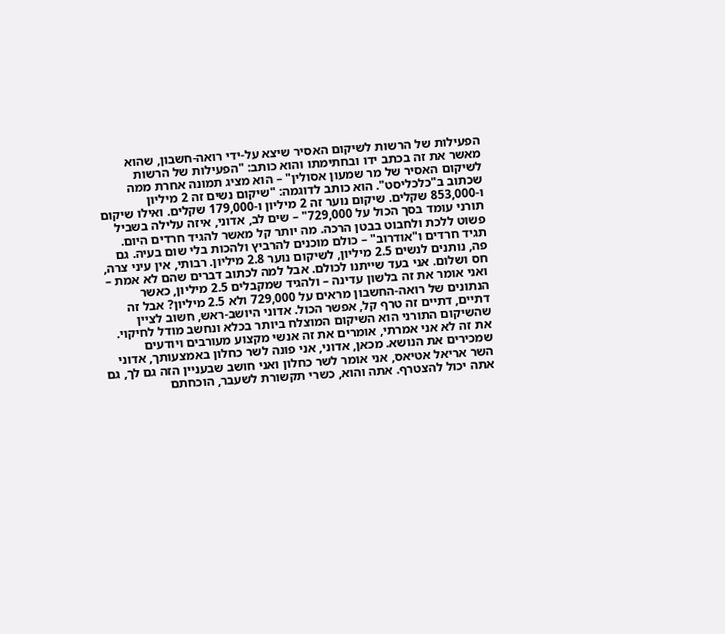הפעילות של הרשות לשיקום האסיר שיצא על-ידי רואה-חשבון, שהוא מאשר את זה בכתב ידו ובחתימתו והוא כותב: "הפעילות של הרשות לשיקום האסיר של מר שמעון אסולין" – הוא מציג תמונה אחרת ממה שכתוב ב"כלכליסט". הוא כותב לדוגמה: "שיקום נשים זה 2 מיליון ו-853,000 שקלים. שיקום נוער זה 2 מיליון ו-179,000 שקלים. ואילו שיקום תורני עומד בסך הכול על 729,000" – שים לב, אדוני, איזה עלילה בשביל פשוט ללכת ולחבוט בבטן הרכה. מה יותר קל מאשר להגיד חרדים היום. תגיד חרדים ו"אודרוב" – כולם מוכנים להרביץ ולהכות בלי שום בעיה. גם פה, נותנים לנשים 2.5 מיליון, לשיקום נוער 2.8 מיליון. רבותי, אין עיני צרה, חס ושלום. אני בעד שייתנו לכולם. אבל למה לכתוב דברים שהם לא אמת – ואני אומר את זה בלשון עדינה – ולהגיד שמקבלים 2.5 מיליון, כאשר הנתונים של רואה-החשבון מראים על 729,000 ולא 2.5 מיליון? אבל זה דתיים, דתיים זה טרף קל, אפשר הכול. אדוני היושב-ראש, חשוב לציין שהשיקום התורני הוא השיקום המוצלח ביותר בכלא ונחשב מודל לחיקוי. את זה לא אני אמרתי, אומרים את זה אנשי מקצוע מעורבים ויודעים שמכירים את הנושא. מכאן, אדוני, אני פונה לשר כחלון באמצעותך, אדוני השר אריאל אטיאס, אני אומר לשר כחלון ואני חושב שבעניין הזה גם לך, גם אתה יכול להצטרף. אתה והוא, כשרי תקשורת לשעבר, הוכחתם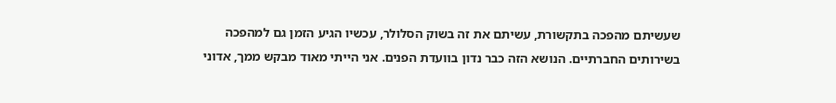שעשיתם מהפכה בתקשורת, עשיתם את זה בשוק הסלולר, עכשיו הגיע הזמן גם למהפכה בשירותים החברתיים. הנושא הזה כבר נדון בוועדת הפנים. אני הייתי מאוד מבקש ממך, אדוני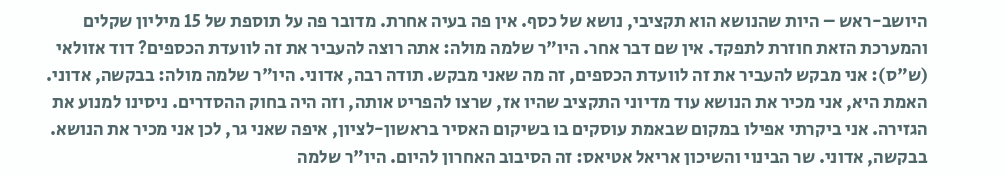היושב-ראש – היות שהנושא הוא תקציבי, נושא של כסף. אין פה בעיה אחרת. מדובר פה על תוספת של 15 מיליון שקלים והמערכת הזאת חוזרת לתפקד. אין שם דבר אחר. היו"ר שלמה מולה: אתה רוצה להעביר את זה לוועדת הכספים? דוד אזולאי (ש"ס): אני מבקש להעביר את זה לוועדת הכספים, זה מה שאני מבקש. תודה רבה, אדוני. היו"ר שלמה מולה: בבקשה, אדוני. האמת היא, אני מכיר את הנושא עוד מדיוני התקציב שהיו אז, שרצו להפריט אותה, וזה היה בחוק ההסדרים. ניסינו למנוע את הגזירה. אני ביקרתי אפילו במקום שבאמת עוסקים בו בשיקום האסיר בראשון-לציון, איפה שאני גר, לכן אני מכיר את הנושא. בבקשה, אדוני. שר הבינוי והשיכון אריאל אטיאס: זה הסיבוב האחרון להיום. היו"ר שלמה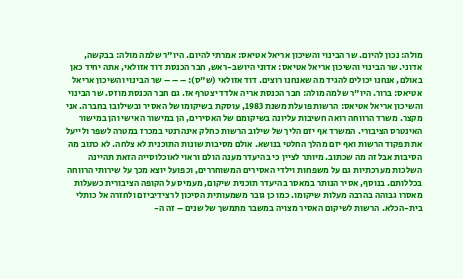מולה: נכון להיום. שר הבינוי והשיכון אריאל אטיאס: אמרתי להיום. היו"ר שלמה מולה: בבקשה, אדוני. שר הבינוי והשיכון אריאל אטיאס: אדוני היושב-ראש, חבר הכנסת דוד אזולאי, אתה יחיד כאן באולם, אנחנו יכולים להגיד מה שאנחנו רוצים. דוד אזולאי (ש"ס): – – – שר הבינוי והשיכון אריאל אטיאס: ברור. היו"ר שלמה מולה: חבר הכנסת אריה אלדד יצטרף אז. גם חבר הכנסת מוזס. שר הבינוי והשיכון אריאל אטיאס: הרשות פועלת משנת 1983, עוסקת בשיקומו של האסיר ובשילובו בחברה. אני מקצר. משרד הרווחה רואה חשיבות עליונה בשיקומם של האסירים, הן במישור האישי והן במישור האינטרס הציבורי. המשרד אף יזם הליך של שילוב הרשות כחלק אינהרנטי במכרז במטרה לשפר ולייעל את תפקוד הרשות ואף יזם מהלך החלטי בנושא. אולם מסיבות שונות התוכנית לא צלחה. לא כתוב מה הסיבות אבל זה מה שכתוב. מיותר לציין כי בהיעדר מענה הולם וראוי לאוכלוסייה הזאת תהיינה השלכות מערכתיות גם על משפחות וילדי האסירים המשוחררים, וכפועל יוצא מכך על שירותי הרווחה בכללותם. בנוסף, אסיר הנותר במאסר בהיעדר תוכנית שיקום, מעמיס על הקופה הציבורית כשעלות מאסרו גבוהה בהרבה מעלות שיקומו. כמו כן גובר משמעותית הסיכון לרצידיביזם ולחזרה אל כותלי בית-הכלא. הרשות לשיקום האסיר מצויה במשבר מתמשך של שנים – זה ה-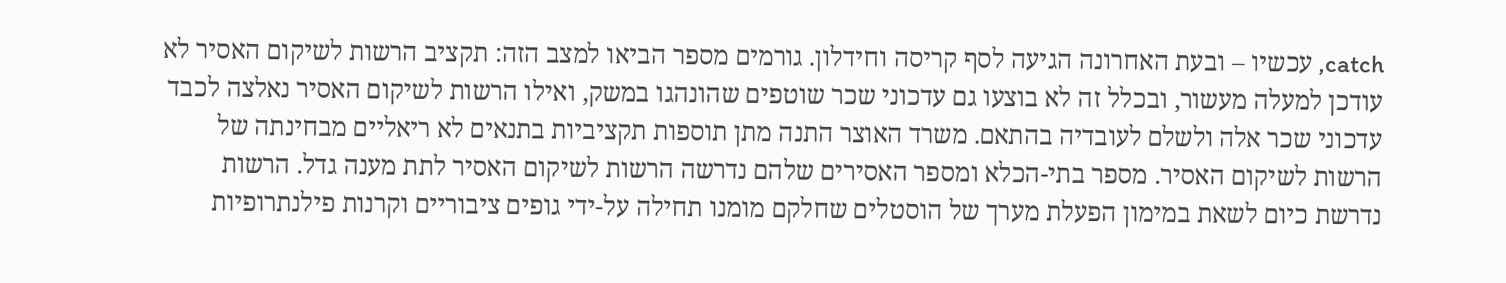catch, עכשיו – ובעת האחרונה הגיעה לסף קריסה וחידלון. גורמים מספר הביאו למצב הזה: תקציב הרשות לשיקום האסיר לא עודכן למעלה מעשור, ובכלל זה לא בוצעו גם עדכוני שכר שוטפים שהונהגו במשק, ואילו הרשות לשיקום האסיר נאלצה לכבד עדכוני שכר אלה ולשלם לעובדיה בהתאם. משרד האוצר התנה מתן תוספות תקציביות בתנאים לא ריאליים מבחינתה של הרשות לשיקום האסיר. מספר בתי-הכלא ומספר האסירים שלהם נדרשה הרשות לשיקום האסיר לתת מענה גדל. הרשות נדרשת כיום לשאת במימון הפעלת מערך של הוסטלים שחלקם מומנו תחילה על-ידי גופים ציבוריים וקרנות פילנתרופיות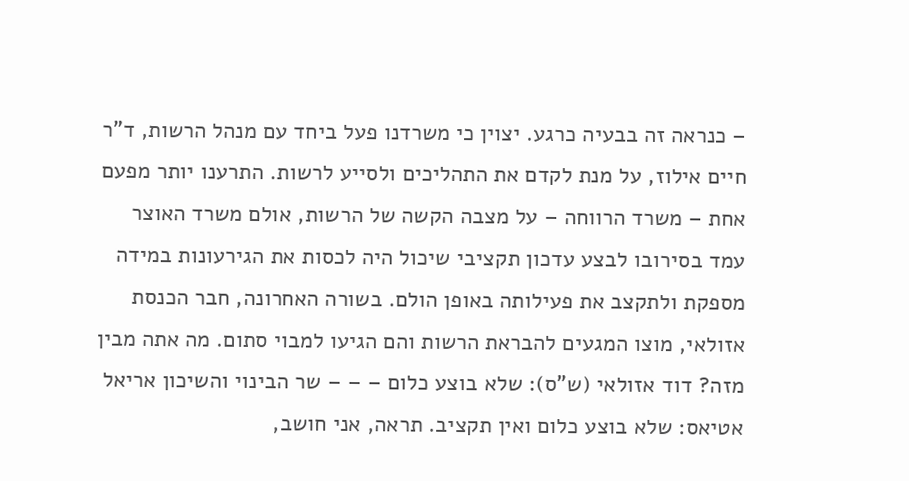– כנראה זה בבעיה כרגע. יצוין כי משרדנו פעל ביחד עם מנהל הרשות, ד"ר חיים אילוז, על מנת לקדם את התהליכים ולסייע לרשות. התרענו יותר מפעם אחת – משרד הרווחה – על מצבה הקשה של הרשות, אולם משרד האוצר עמד בסירובו לבצע עדכון תקציבי שיכול היה לכסות את הגירעונות במידה מספקת ולתקצב את פעילותה באופן הולם. בשורה האחרונה, חבר הכנסת אזולאי, מוצו המגעים להבראת הרשות והם הגיעו למבוי סתום. מה אתה מבין מזה? דוד אזולאי (ש"ס): שלא בוצע כלום – – – שר הבינוי והשיכון אריאל אטיאס: שלא בוצע כלום ואין תקציב. תראה, אני חושב,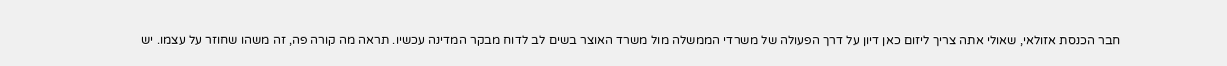חבר הכנסת אזולאי, שאולי אתה צריך ליזום כאן דיון על דרך הפעולה של משרדי הממשלה מול משרד האוצר בשים לב לדוח מבקר המדינה עכשיו. תראה מה קורה פה, זה משהו שחוזר על עצמו. יש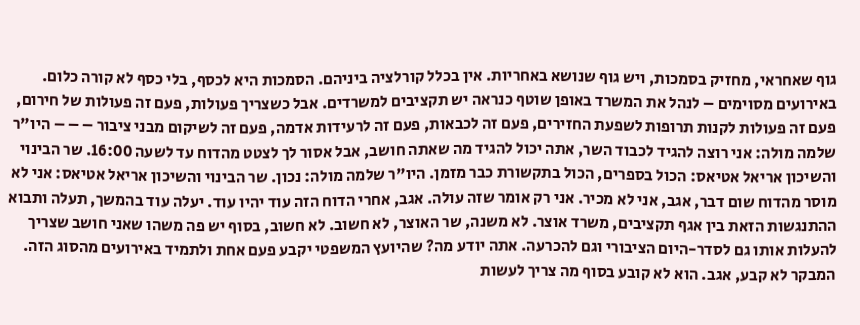גוף שאחראי, מחזיק בסמכות, ויש גוף שנושא באחריות. אין בכלל קורלציה ביניהם. הסמכות היא לכסף, בלי כסף לא קורה כלום. באירועים מסוימים – לנהל את המשרד באופן שוטף כנראה יש תקציבים למשרדים. אבל כשצריך פעולות, פעם זה פעולות של חירום, פעם זה פעולות לקנות תרופות לשפעת החזירים, פעם זה לכבאות, פעם זה לרעידות אדמה, פעם זה לשיקום מבני ציבור – – – היו"ר שלמה מולה: אני רוצה להגיד לכבוד השר, אתה יכול להגיד מה שאתה חושב, אבל אסור לך לצטט מהדוח עד לשעה 16:00. שר הבינוי והשיכון אריאל אטיאס: הכול בספרים, הכול בתקשורת כבר מזמן. היו"ר שלמה מולה: נכון. שר הבינוי והשיכון אריאל אטיאס: אני לא מוסר מהדוח שום דבר, אגב, אני לא מכיר. אני רק אומר שזה עולה. אגב, אחרי הדוח הזה עוד יהיו עוד. יעלה עוד בהמשך, תעלה ותבוא ההתנגשות הזאת בין אגף תקציבים, משרד אוצר. לא משנה, שר האוצר, לא חשוב. לא חשוב, בסוף יש פה משהו שאני חושב שצריך להעלות אותו גם לסדר-היום הציבורי וגם להכרעה. אתה יודע מה? שהיועץ המשפטי יקבע פעם אחת ולתמיד באירועים מהסוג הזה. המבקר לא קבע, אגב. הוא לא קובע בסוף מה צריך לעשות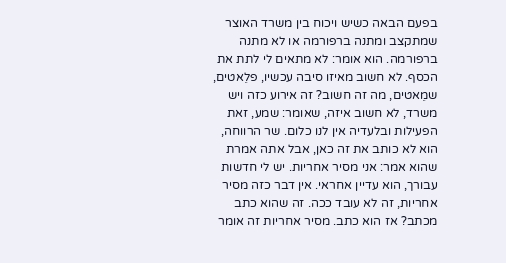בפעם הבאה כשיש ויכוח בין משרד האוצר שמתקצב ומתנה ברפורמה או לא מתנה ברפורמה. הוא אומר: לא מתאים לי לתת את הכסף. לא חשוב מאיזו סיבה עכשיו, פלֵאטים, שמֵאטים, מה זה חשוב? זה אירוע כזה ויש משרד, לא חשוב איזה, שאומר: שמע, זאת הפעילות ובלעדיה אין לנו כלום. שר הרווחה, הוא לא כותב את זה כאן, אבל אתה אמרת שהוא אמר: אני מסיר אחריות. יש לי חדשות עבורך, הוא עדיין אחראי. אין דבר כזה מסיר אחריות, זה לא עובד ככה. זה שהוא כתב מכתב? אז הוא כתב. מסיר אחריות זה אומר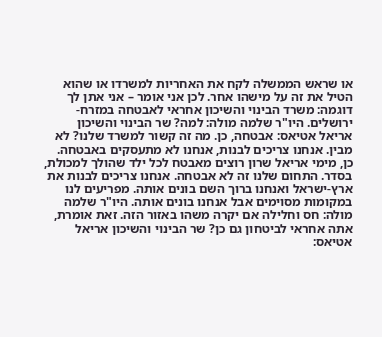או שראש הממשלה לקח את האחריות למשרדו או שהוא הטיל את זה על מישהו אחר. לכן אני אומר – אני אתן לך דוגמה: משרד הבינוי והשיכון אחראי לאבטחה במזרח-ירושלים. היו"ר שלמה מולה: למה? שר הבינוי והשיכון אריאל אטיאס: אבטחה, כן. מה זה קשור למשרד שלנו? לא מבין. אנחנו צריכים לבנות, אנחנו לא מתעסקים באבטחה. כן, מימי אריאל שרון רוצים מאבטח לכל ילד שהולך למכולת, בסדר. התחום שלנו זה לא אבטחה. אנחנו צריכים לבנות את ארץ-ישראל ואנחנו ברוך השם בונים אותה. מפריעים לנו במקומות מסוימים אבל אנחנו בונים אותה. היו"ר שלמה מולה: חס וחלילה אם יקרה משהו באזור הזה. זאת אומרת, אתה אחראי לביטחון גם כן? שר הבינוי והשיכון אריאל אטיאס: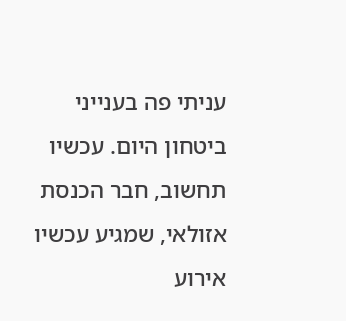עניתי פה בענייני ביטחון היום. עכשיו תחשוב, חבר הכנסת אזולאי, שמגיע עכשיו אירוע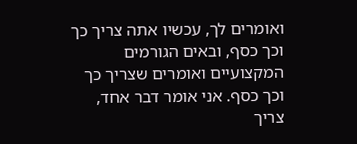ואומרים לך, עכשיו אתה צריך כך וכך כסף, ובאים הגורמים המקצועיים ואומרים שצריך כך וכך כסף. אני אומר דבר אחד, צריך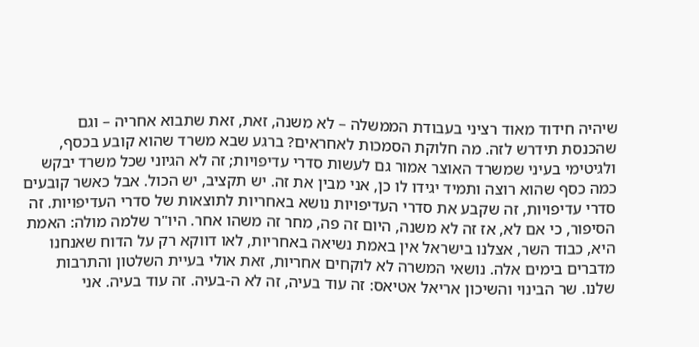שיהיה חידוד מאוד רציני בעבודת הממשלה – לא משנה, זאת, זאת שתבוא אחריה – וגם שהכנסת תידרש לזה. מה חלוקת הסמכות לאחראים? ברגע שבא משרד שהוא קובע בכסף, ולגיטימי בעיני שמשרד האוצר אמור גם לעשות סדרי עדיפויות; זה לא הגיוני שכל משרד יבקש כמה כסף שהוא רוצה ותמיד יגידו לו כן, אני מבין את זה. יש תקציב, יש הכול. אבל כאשר קובעים סדרי עדיפויות, זה שקבע את סדרי העדיפויות נושא באחריות לתוצאות של סדרי העדיפויות. זה הסיפור, כי אם לא, אז זה לא משנה, היום זה פה, מחר זה משהו אחר. היו"ר שלמה מולה: האמת היא, כבוד השר, אצלנו בישראל אין באמת נשיאה באחריות, לאו דווקא רק על הדוח שאנחנו מדברים בימים אלה. נושאי המשרה לא לוקחים אחריות, זאת אולי בעיית השלטון והתרבות שלנו. שר הבינוי והשיכון אריאל אטיאס: זה עוד בעיה, זה לא ה-בעיה. זה עוד בעיה. אני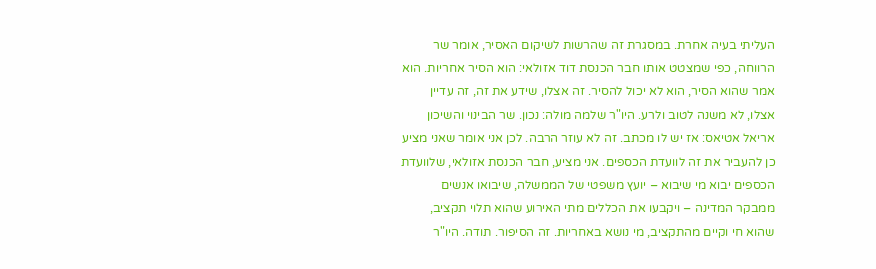העליתי בעיה אחרת. במסגרת זה שהרשות לשיקום האסיר, אומר שר הרווחה, כפי שמצטט אותו חבר הכנסת דוד אזולאי: הוא הסיר אחריות. הוא אמר שהוא הסיר, הוא לא יכול להסיר. זה אצלו, שידע את זה, זה עדיין אצלו, לא משנה לטוב ולרע. היו"ר שלמה מולה: נכון. שר הבינוי והשיכון אריאל אטיאס: אז יש לו מכתב. זה לא עוזר הרבה. לכן אני אומר שאני מציע כן להעביר את זה לוועדת הכספים. אני מציע, חבר הכנסת אזולאי, שלוועדת הכספים יבוא מי שיבוא – יועץ משפטי של הממשלה, שיבואו אנשים ממבקר המדינה – ויקבעו את הכללים מתי האירוע שהוא תלוי תקציב, שהוא חי וקיים מהתקציב, מי נושא באחריות. זה הסיפור. תודה. היו"ר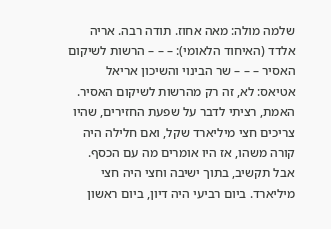שלמה מולה: מאה אחוז. תודה רבה. אריה אלדד (האיחוד הלאומי): – – – הרשות לשיקום האסיר – – – שר הבינוי והשיכון אריאל אטיאס: לא, זה רק מהרשות לשיקום האסיר. האמת, רציתי לדבר על שפעת החזירים, שהיו צריכים חצי מיליארד שקל, ואם חלילה היה קורה משהו, אז היו אומרים מה עם הכסף. אבל תקשיב, בתוך ישיבה וחצי היה חצי מיליארד. ביום רביעי היה דיון, ביום ראשון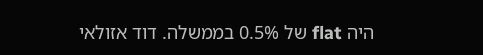היה flat של 0.5% בממשלה. דוד אזולאי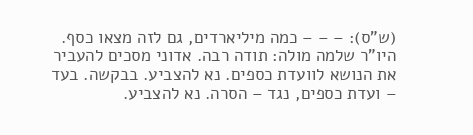(ש"ס): – – – כמה מיליארדים, גם לזה מצאו כסף. היו"ר שלמה מולה: תודה רבה. אדוני מסכים להעביר את הנושא לוועדת כספים. נא להצביע. בבקשה. בעד – ועדת כספים, נגד – הסרה. נא להצביע.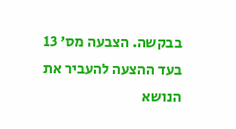בבקשה. הצבעה מס' 13 בעד ההצעה להעביר את הנושא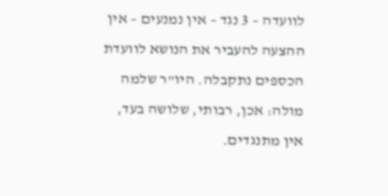לוועדה – 3 נגד – אין נמנעים – אין ההצעה להעביר את הנושא לוועדת הכספים נתקבלה. היו"ר שלמה מולה: אכן, רבותי, שלושה בעד, אין מתנגדים.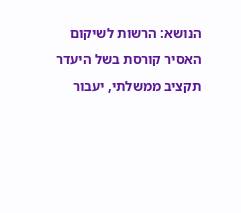הנושא: הרשות לשיקום האסיר קורסת בשל היעדר תקציב ממשלתי, יעבור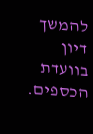להמשך דיון בוועדת הכספים.